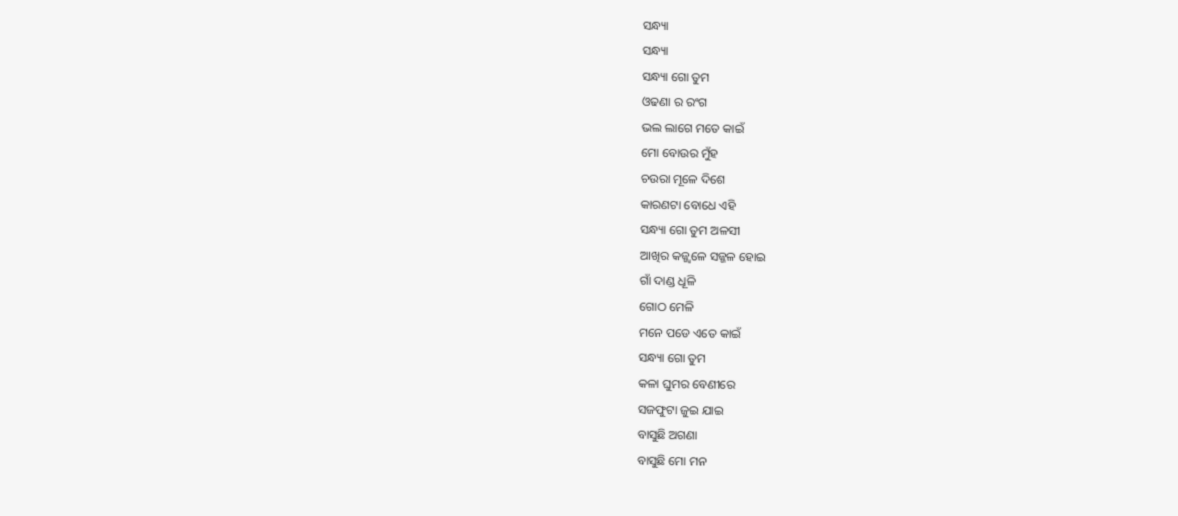ସନ୍ଧ୍ୟା
ସନ୍ଧ୍ୟା
ସନ୍ଧ୍ୟା ଗୋ ତୁମ
ଓଢଣା ର ରଂଗ
ଭଲ ଲାଗେ ମତେ କାଇଁ
ମୋ ବୋଉର ମୁଁହ
ଚଉରା ମୂଳେ ଦିଶେ
କାରଣଟା ବୋଧେ ଏହି
ସନ୍ଧ୍ୟା ଗୋ ତୁମ ଅଳସୀ
ଆଖିର କଜ୍ଜ୍ଵଳେ ସଜ୍ଜଳ ହୋଇ
ଗାଁ ଦାଣ୍ଡ ଧୂଳି
ଗୋଠ ମେଳି
ମନେ ପଡେ ଏତେ କାଇଁ
ସନ୍ଧ୍ୟା ଗୋ ତୁମ
କଳା ଘୁମର ବେଣୀରେ
ସଜଫୁଟା ଜୁଇ ଯାଇ
ବାସୁଛି ଅଗଣା
ବାସୁଛି ମୋ ମନ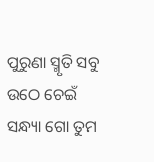ପୁରୁଣା ସ୍ମୃତି ସବୁ ଉଠେ ଚେଇଁ
ସନ୍ଧ୍ୟା ଗୋ ତୁମ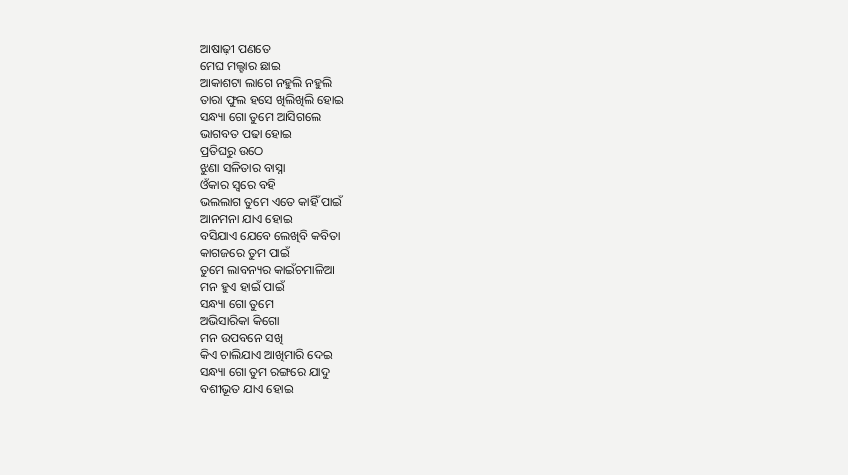ଆଷାଢ଼ୀ ପଣତେ
ମେଘ ମଲ୍ହାର ଛାଇ
ଆକାଶଟା ଲାଗେ ନହୁଲି ନହୁଲି
ତାରା ଫୁଲ ହସେ ଖିଲିଖିଲି ହୋଇ
ସନ୍ଧ୍ୟା ଗୋ ତୁମେ ଆସିଗଲେ
ଭାଗବତ ପଢା ହୋଇ
ପ୍ରତିଘରୁ ଉଠେ
ଝୁଣା ସଳିତାର ବାସ୍ନା
ଓଁକାର ସ୍ବରେ ବହି
ଭଲଲାଗ ତୁମେ ଏତେ କାହିଁ ପାଇଁ
ଆନମନା ଯାଏ ହୋଇ
ବସିଯାଏ ଯେବେ ଲେଖିବି କବିତା
କାଗଜରେ ତୁମ ପାଇଁ
ତୁମେ ଲାବନ୍ୟର କାଇଁଚମାଳିଆ
ମନ ହୁଏ ହାଇଁ ପାଇଁ
ସନ୍ଧ୍ୟା ଗୋ ତୁମେ
ଅଭିସାରିକା କିଗୋ
ମନ ଉପବନେ ସଖି
କିଏ ଚାଲିଯାଏ ଆଖିମାରି ଦେଇ
ସନ୍ଧ୍ୟା ଗୋ ତୁମ ରଙ୍ଗରେ ଯାଦୁ
ବଶୀଭୂତ ଯାଏ ହୋଇ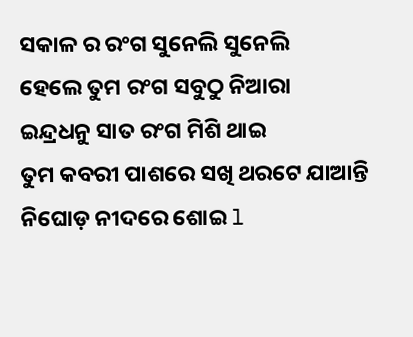ସକାଳ ର ରଂଗ ସୁନେଲି ସୁନେଲି
ହେଲେ ତୁମ ରଂଗ ସବୁଠୁ ନିଆରା
ଇନ୍ଦ୍ରଧନୁ ସାତ ରଂଗ ମିଶି ଥାଇ
ତୁମ କବରୀ ପାଶରେ ସଖି ଥରଟେ ଯାଆନ୍ତି
ନିଘୋଡ଼ ନୀଦରେ ଶୋଇ l